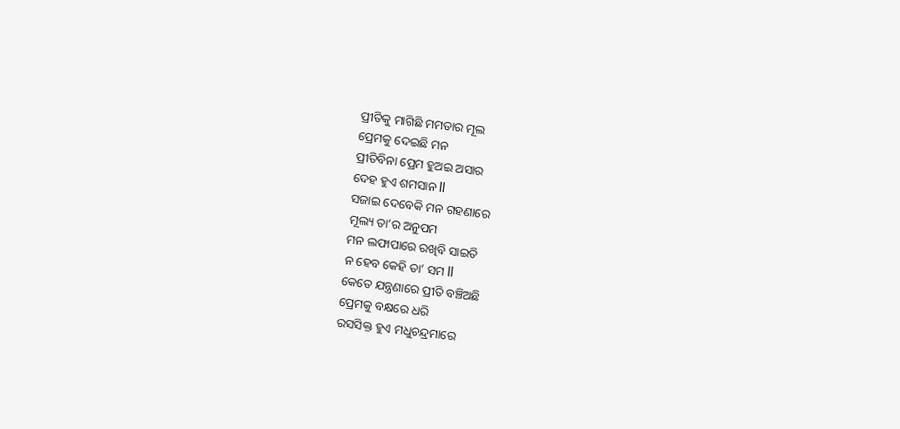ପ୍ରୀତିକୁ ମାଗିଛି ମମତାର ମୂଲ
ପ୍ରେମକୁ ଦେଇଛି ମନ
ପ୍ରୀତିବିନା ପ୍ରେମ ହୁଅଇ ଅସାର
ଦେହ ହୁଏ ଶମସାନ ll
ସଜାଇ ଦେବେକି ମନ ଗହଣାରେ
ମୂଲ୍ୟ ତା’ର ଅନୁପମ
ମନ ଲଫାପାରେ ରଖିବି ସାଇତି
ନ ହେବ କେହି ତା’ ସମ ll
କେତେ ଯନ୍ତ୍ରଣାରେ ପ୍ରୀତି ବଞ୍ଚିଅଛି
ପ୍ରେମକୁ ବକ୍ଷରେ ଧରି
ରସସିକ୍ତ ହୁଏ ମଧୁଚନ୍ଦ୍ରମାରେ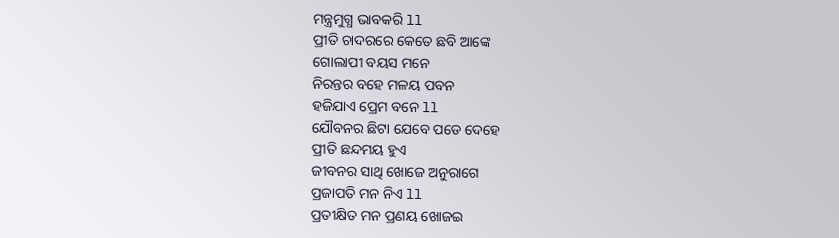ମନ୍ତ୍ରମୁଗ୍ଧ ଭାବକରି ll
ପ୍ରୀତି ଚାଦରରେ କେତେ ଛବି ଆଙ୍କେ
ଗୋଲାପୀ ବୟସ ମନେ
ନିରନ୍ତର ବହେ ମଳୟ ପବନ
ହଜିଯାଏ ପ୍ରେମ ବନେ ll
ଯୌବନର ଛିଟା ଯେବେ ପଡେ ଦେହେ
ପ୍ରୀତି ଛନ୍ଦମୟ ହୁଏ
ଜୀବନର ସାଥି ଖୋଜେ ଅନୁରାଗେ
ପ୍ରଜାପତି ମନ ନିଏ ll
ପ୍ରତୀକ୍ଷିତ ମନ ପ୍ରଣୟ ଖୋଜଇ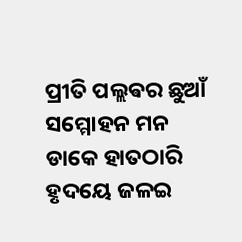ପ୍ରୀତି ପଲ୍ଲଵର ଛୁଆଁ
ସମ୍ମୋହନ ମନ ଡାକେ ହାତଠାରି
ହୃଦୟେ ଜଳଇ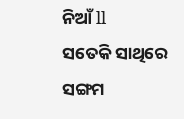ନିଆଁ ll
ସତେକି ସାଥିରେ ସଙ୍ଗମ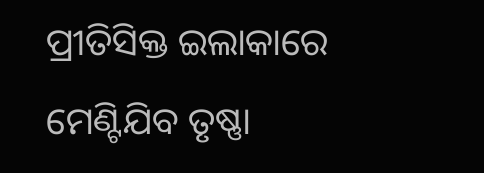ପ୍ରୀତିସିକ୍ତ ଇଲାକାରେ
ମେଣ୍ଟିଯିବ ତୃଷ୍ଣା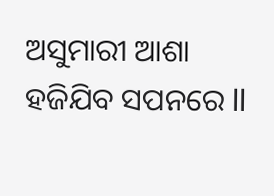ଅସୁମାରୀ ଆଶା
ହଜିଯିବ ସପନରେ ll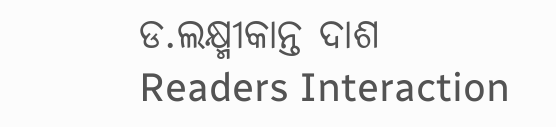ଡ.ଲକ୍ଷ୍ମୀକାନ୍ତ ଦାଶ
Readers Interaction